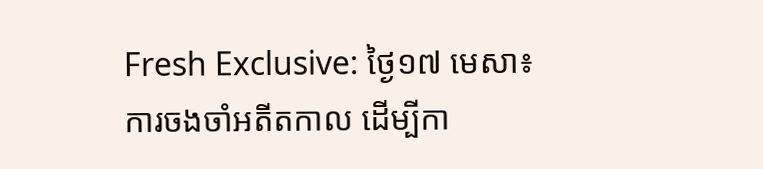Fresh Exclusive: ថ្ងៃ១៧ មេសា៖ ការចងចាំអតីតកាល ដើម្បីកា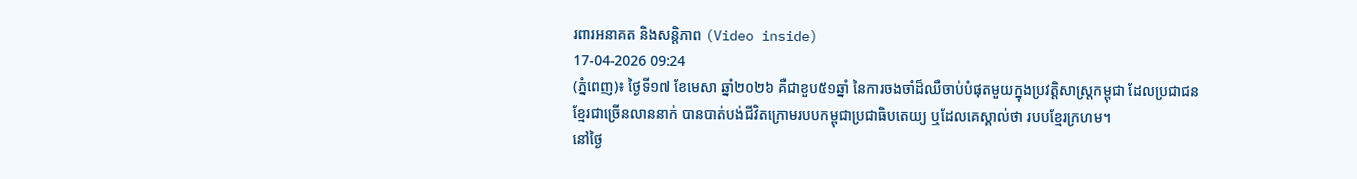រពារអនាគត និងសន្តិភាព (Video inside)
17-04-2026 09:24
(ភ្នំពេញ)៖ ថ្ងៃទី១៧ ខែមេសា ឆ្នាំ២០២៦ គឺជាខួប៥១ឆ្នាំ នៃការចងចាំដ៏ឈឺចាប់បំផុតមួយក្នុងប្រវត្តិសាស្ត្រកម្ពុជា ដែលប្រជាជនខ្មែរជាច្រើនលាននាក់ បានបាត់បង់ជីវិតក្រោមរបបកម្ពុជាប្រជាធិបតេយ្យ ឬដែលគេស្គាល់ថា របបខ្មែរក្រហម។
នៅថ្ងៃ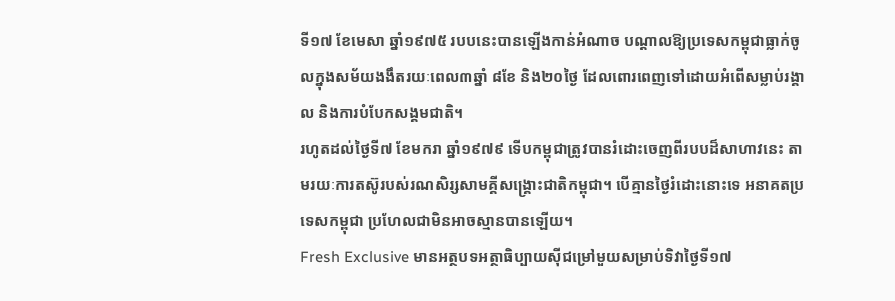ទី១៧ ខែមេសា ឆ្នាំ១៩៧៥ របបនេះបានឡើងកាន់អំណាច បណ្តាលឱ្យប្រទេសកម្ពុជាធ្លាក់ចូលក្នុងសម័យងងឹតរយៈពេល៣ឆ្នាំ ៨ខែ និង២០ថ្ងៃ ដែលពោរពេញទៅដោយអំពើសម្លាប់រង្គាល និងការបំបែកសង្គមជាតិ។
រហូតដល់ថ្ងៃទី៧ ខែមករា ឆ្នាំ១៩៧៩ ទើបកម្ពុជាត្រូវបានរំដោះចេញពីរបបដ៏សាហាវនេះ តាមរយៈការតស៊ូរបស់រណសិរ្សសាមគ្គីសង្គ្រោះជាតិកម្ពុជា។ បើគ្មានថ្ងៃរំដោះនោះទេ អនាគតប្រទេសកម្ពុជា ប្រហែលជាមិនអាចស្មានបានឡើយ។
Fresh Exclusive មានអត្ថបទអត្ថាធិប្បាយស៊ីជម្រៅមួយសម្រាប់ទិវាថ្ងៃទី១៧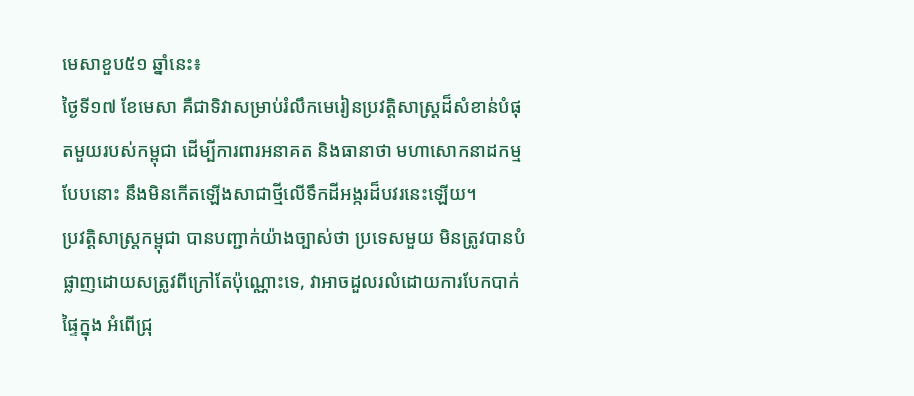មេសាខួប៥១ ឆ្នាំនេះ៖
ថ្ងៃទី១៧ ខែមេសា គឺជាទិវាសម្រាប់រំលឹកមេរៀនប្រវត្តិសាស្ត្រដ៏សំខាន់បំផុតមួយរបស់កម្ពុជា ដើម្បីការពារអនាគត និងធានាថា មហាសោកនាដកម្មបែបនោះ នឹងមិនកើតឡើងសាជាថ្មីលើទឹកដីអង្ករដ៏បវរនេះឡើយ។
ប្រវត្តិសាស្ត្រកម្ពុជា បានបញ្ជាក់យ៉ាងច្បាស់ថា ប្រទេសមួយ មិនត្រូវបានបំផ្លាញដោយសត្រូវពីក្រៅតែប៉ុណ្ណោះទេ, វាអាចដួលរលំដោយការបែកបាក់ផ្ទៃក្នុង អំពើជ្រុ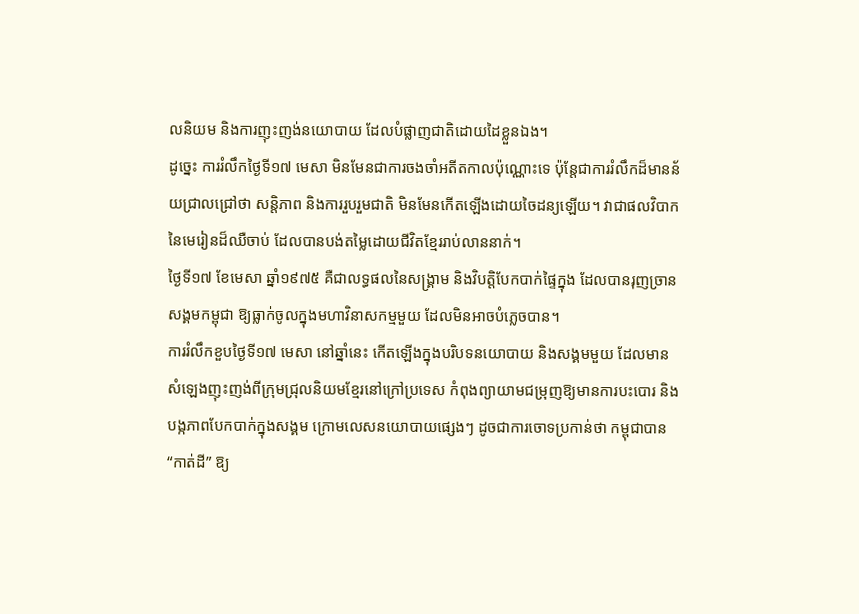លនិយម និងការញុះញង់នយោបាយ ដែលបំផ្លាញជាតិដោយដៃខ្លួនឯង។
ដូច្នេះ ការរំលឹកថ្ងៃទី១៧ មេសា មិនមែនជាការចងចាំអតីតកាលប៉ុណ្ណោះទេ ប៉ុន្តែជាការរំលឹកដ៏មានន័យជ្រាលជ្រៅថា សន្តិភាព និងការរួបរួមជាតិ មិនមែនកើតឡើងដោយចៃដន្យឡើយ។ វាជាផលវិបាកនៃមេរៀនដ៏ឈឺចាប់ ដែលបានបង់តម្លៃដោយជីវិតខ្មែររាប់លាននាក់។
ថ្ងៃទី១៧ ខែមេសា ឆ្នាំ១៩៧៥ គឺជាលទ្ធផលនៃសង្គ្រាម និងវិបត្តិបែកបាក់ផ្ទៃក្នុង ដែលបានរុញច្រានសង្គមកម្ពុជា ឱ្យធ្លាក់ចូលក្នុងមហាវិនាសកម្មមួយ ដែលមិនអាចបំភ្លេចបាន។
ការរំលឹកខួបថ្ងៃទី១៧ មេសា នៅឆ្នាំនេះ កើតឡើងក្នុងបរិបទនយោបាយ និងសង្គមមួយ ដែលមានសំឡេងញុះញង់ពីក្រុមជ្រុលនិយមខ្មែរនៅក្រៅប្រទេស កំពុងព្យាយាមជម្រុញឱ្យមានការបះបោរ និងបង្កភាពបែកបាក់ក្នុងសង្គម ក្រោមលេសនយោបាយផ្សេងៗ ដូចជាការចោទប្រកាន់ថា កម្ពុជាបាន “កាត់ដី” ឱ្យ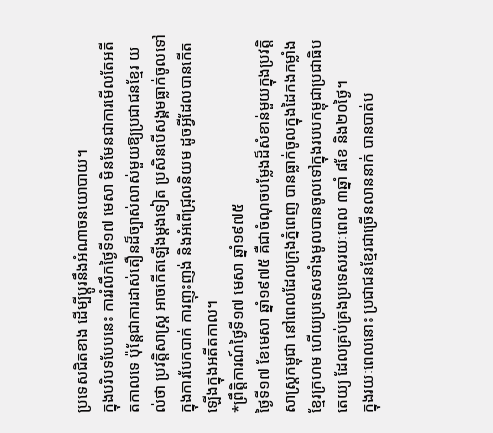ប្រទេសជិតខាង ដើម្បីប្តូរនឹងអំណាចនយោបាយ។
ក្នុងបរិបទបែបនេះ ការរំលឹកថ្ងៃទី១៧ មេសា មិនមែនជាការមើលតែអតីតកាលទេ ប៉ុន្តែជាការដាស់តឿនដ៏ច្បាស់លាស់មួយឱ្យប្រជាជនខ្មែរ យល់ថា ប្រវត្តិសាស្ត្រ អាចកើតឡើងម្ដងទៀត ប្រសិនបើសង្គមធ្លាក់ចូលទៅក្នុងការបែកបាក់ ការញុះញង់ និងអំពើជ្រុលនិយម ដូចអ្វីដែលបានកើតឡើងក្នុងអតីតកាល។
*ព្រឹត្តិការណ៍ថ្ងៃទី១៧ មេសា ឆ្នាំ១៩៧៥
ថ្ងៃទី១៧ ខែមេសា ឆ្នាំ១៩៧៥ គឺជាចំណុចបម្លែងដ៏សំខាន់មួយក្នុងប្រវត្តិសាស្ត្រកម្ពុជា នៅពេលដែលក្រុងភ្នំពេញ បានធ្លាក់ចូលក្នុងដៃកងកម្លាំងខ្មែរក្រហម ហើយប្រទេសទាំងមូលបានចូលទៅក្នុងរបបកម្ពុជាប្រជាធិបតេយ្យ ដែលគ្រប់គ្រងប្រទេសរយៈពេល ៣ឆ្នាំ ៨ខែ និង២០ថ្ងៃ។
ក្នុងរយៈពេលនោះ ប្រជាជនខ្មែរជាច្រើនលាននាក់ បានបាត់ប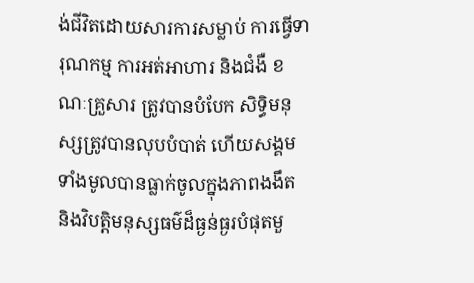ង់ជីវិតដោយសារការសម្លាប់ ការធ្វើទារុណកម្ម ការអត់អាហារ និងជំងឺ ខណៈគ្រួសារ ត្រូវបានបំបែក សិទ្ធិមនុស្សត្រូវបានលុបបំបាត់ ហើយសង្គមទាំងមូលបានធ្លាក់ចូលក្នុងភាពងងឹត និងវិបត្តិមនុស្សធម៌ដ៏ធ្ងន់ធ្ងរបំផុតមួ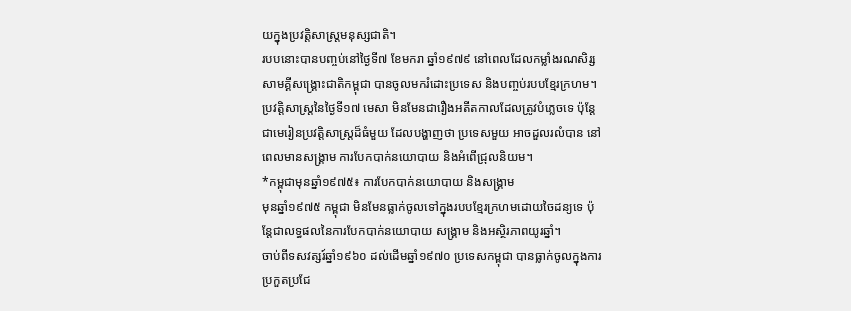យក្នុងប្រវត្តិសាស្ត្រមនុស្សជាតិ។
របបនោះបានបញ្ចប់នៅថ្ងៃទី៧ ខែមករា ឆ្នាំ១៩៧៩ នៅពេលដែលកម្លាំងរណសិរ្សសាមគ្គីសង្គ្រោះជាតិកម្ពុជា បានចូលមករំដោះប្រទេស និងបញ្ចប់របបខ្មែរក្រហម។
ប្រវត្តិសាស្ត្រនៃថ្ងៃទី១៧ មេសា មិនមែនជារឿងអតីតកាលដែលត្រូវបំភ្លេចទេ ប៉ុន្តែជាមេរៀនប្រវត្តិសាស្ត្រដ៏ធំមួយ ដែលបង្ហាញថា ប្រទេសមួយ អាចដួលរលំបាន នៅពេលមានសង្គ្រាម ការបែកបាក់នយោបាយ និងអំពើជ្រុលនិយម។
*កម្ពុជាមុនឆ្នាំ១៩៧៥៖ ការបែកបាក់នយោបាយ និងសង្គ្រាម
មុនឆ្នាំ១៩៧៥ កម្ពុជា មិនមែនធ្លាក់ចូលទៅក្នុងរបបខ្មែរក្រហមដោយចៃដន្យទេ ប៉ុន្តែជាលទ្ធផលនៃការបែកបាក់នយោបាយ សង្គ្រាម និងអស្ថិរភាពយូរឆ្នាំ។
ចាប់ពីទសវត្សរ៍ឆ្នាំ១៩៦០ ដល់ដើមឆ្នាំ១៩៧០ ប្រទេសកម្ពុជា បានធ្លាក់ចូលក្នុងការប្រកួតប្រជែ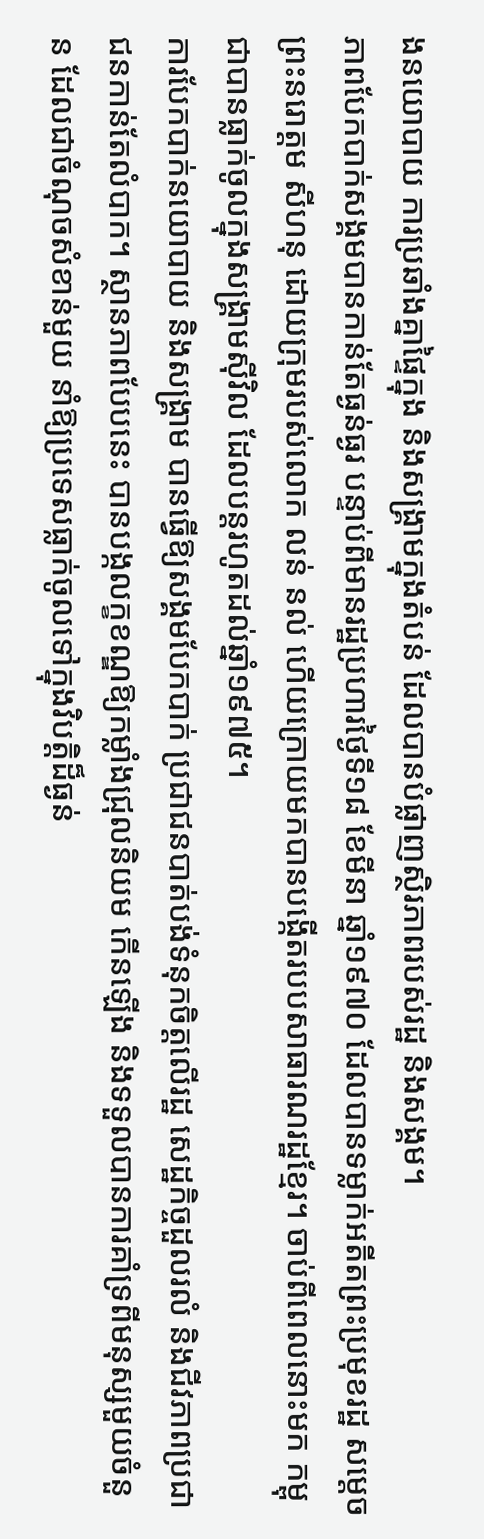ងនយោបាយ ការប្រឆាំងគ្នាផ្ទៃក្នុង និងសង្គ្រាមក្នុងតំបន់ ដែលបានបំផ្លាញស្ថិរភាពរបស់រដ្ឋ និងសង្គម។
ភាពបែកបាក់សង្គមបានកាន់តែធ្ងន់ធ្ងរ បន្ទាប់ពីមានរដ្ឋប្រហារថ្ងៃទី១៨ ខែមីនា ឆ្នាំ១៩៧០ ដែលបានទម្លាក់អតីតព្រះប្រមុខរដ្ឋ សម្តេចព្រះនរោត្តម សីហនុ ដោយក្រុមរបស់លោក លន់ នល់ ហើយក្រោយមកបានបង្កើតរបបសាធារណរដ្ឋខ្មែរ។ ចាប់ពីពេលនោះមក កម្ពុជាបានធ្លាក់ចូលក្នុងសង្គ្រាមស៊ីវិល ដែលបន្តរហូតដល់ឆ្នាំ១៩៧៥។
ការបែកបាក់នយោបាយ និងសង្គ្រាម បានធ្វើឱ្យសង្គមបែកបាក់ ប្រជាជនបាត់បង់ទំនុកចិត្តលើរដ្ឋ សេដ្ឋកិច្ចដួលរលំ និងជីវភាពប្រជាជនកាន់តែលំបាក។ ស្ថានភាពបែបនេះ បានបង្កលក្ខខណ្ឌឱ្យកម្លាំងជ្រុលនិយម កើនឡើង និងទទួលបានការគាំទ្រពីមនុស្សមួយចំនួន ដែលជាចំណុចសំខាន់មួយ នាំឱ្យប្រទេសធ្លាក់ចូលទៅក្នុងវិបត្តិដ៏ធ្ងន់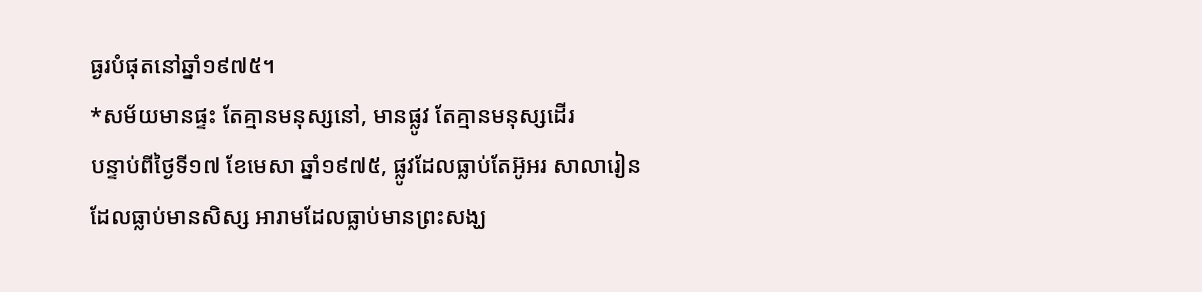ធ្ងរបំផុតនៅឆ្នាំ១៩៧៥។
*សម័យមានផ្ទះ តែគ្មានមនុស្សនៅ, មានផ្លូវ តែគ្មានមនុស្សដើរ
បន្ទាប់ពីថ្ងៃទី១៧ ខែមេសា ឆ្នាំ១៩៧៥, ផ្លូវដែលធ្លាប់តែអ៊ូអរ សាលារៀនដែលធ្លាប់មានសិស្ស អារាមដែលធ្លាប់មានព្រះសង្ឃ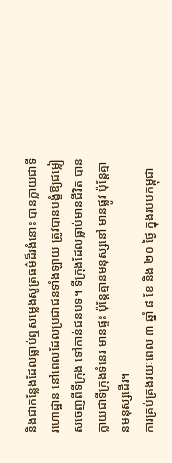និងជាកន្លែងដែលធ្លាប់ឮសម្លេងសូត្រធម៌ដ៏រងំនោះ បានក្លាយជាទីរហោដ្ឋាន នៅពេលដែលប្រជាជនទាំងឡាយ ត្រូវបានបង្ខំឱ្យជម្លៀសចេញពីទីក្រុង ទៅកាន់ជនបទ។ ទីក្រុងដែលធ្លាប់មានជីវិត បានក្លាយជាទីក្រុងទំនេរ មានផ្ទះ ប៉ុន្តែគ្មានមនុស្សនៅ មានផ្លូវ ប៉ុន្តែគ្មានមនុស្សដើរ។
ការគ្រប់គ្រងរយៈពេល ៣ ឆ្នាំ ៨ ខែ និង ២០ ថ្ងៃ ក្នុងរបបកម្ពុជា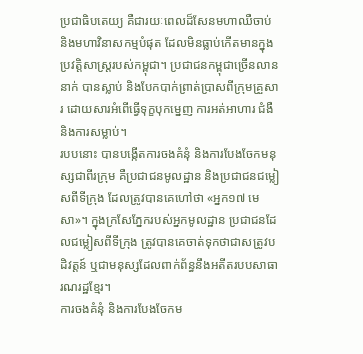ប្រជាធិបតេយ្យ គឺជារយៈពេលដ៏សែនមហាឈឺចាប់ និងមហាវិនាសកម្មបំផុត ដែលមិនធ្លាប់កើតមានក្នុងប្រវត្តិសាស្ត្ររបស់កម្ពុជា។ ប្រជាជនកម្ពុជាច្រើនលាននាក់ បានស្លាប់ និងបែកបាក់ព្រាត់ប្រាសពីក្រុមគ្រួសារ ដោយសារអំពើធ្វើទុក្ខបុកម្នេញ ការអត់អាហារ ជំងឺ និងការសម្លាប់។
របបនោះ បានបង្កើតការចងគំនុំ និងការបែងចែកមនុស្សជាពីរក្រុម គឺប្រជាជនមូលដ្ឋាន និងប្រជាជនជម្លៀសពីទីក្រុង ដែលត្រូវបានគេហៅថា «អ្នក១៧ មេសា»។ ក្នុងក្រសែភ្នែករបស់អ្នកមូលដ្ឋាន ប្រជាជនដែលជម្លៀសពីទីក្រុង ត្រូវបានគេចាត់ទុកថាជាសត្រូវបដិវត្តន៍ ឬជាមនុស្សដែលពាក់ព័ន្ធនឹងអតីតរបបសាធារណរដ្ឋខ្មែរ។
ការចងគំនុំ និងការបែងចែកម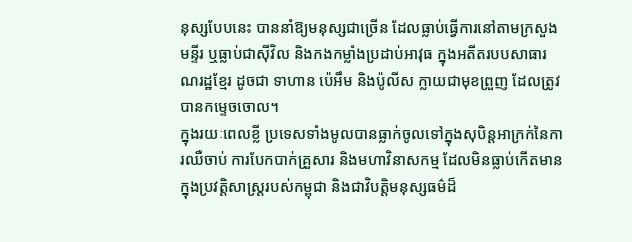នុស្សបែបនេះ បាននាំឱ្យមនុស្សជាច្រើន ដែលធ្លាប់ធ្វើការនៅតាមក្រសួង មន្ទីរ ឬធ្លាប់ជាស៊ីវិល និងកងកម្លាំងប្រដាប់អាវុធ ក្នុងអតីតរបបសាធារណរដ្ឋខ្មែរ ដូចជា ទាហាន ប៉េអឹម និងប៉ូលីស ក្លាយជាមុខព្រួញ ដែលត្រូវបានកម្ទេចចោល។
ក្នុងរយៈពេលខ្លី ប្រទេសទាំងមូលបានធ្លាក់ចូលទៅក្នុងសុបិន្តអាក្រក់នៃការឈឺចាប់ ការបែកបាក់គ្រួសារ និងមហាវិនាសកម្ម ដែលមិនធ្លាប់កើតមានក្នុងប្រវត្តិសាស្ត្ររបស់កម្ពុជា និងជាវិបត្តិមនុស្សធម៌ដ៏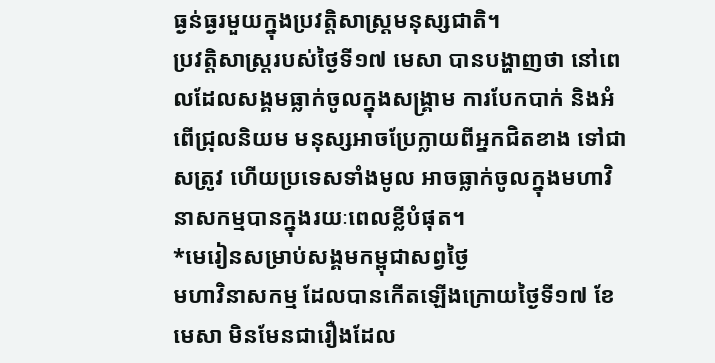ធ្ងន់ធ្ងរមួយក្នុងប្រវត្តិសាស្ត្រមនុស្សជាតិ។
ប្រវត្តិសាស្ត្ររបស់ថ្ងៃទី១៧ មេសា បានបង្ហាញថា នៅពេលដែលសង្គមធ្លាក់ចូលក្នុងសង្គ្រាម ការបែកបាក់ និងអំពើជ្រុលនិយម មនុស្សអាចប្រែក្លាយពីអ្នកជិតខាង ទៅជាសត្រូវ ហើយប្រទេសទាំងមូល អាចធ្លាក់ចូលក្នុងមហាវិនាសកម្មបានក្នុងរយៈពេលខ្លីបំផុត។
*មេរៀនសម្រាប់សង្គមកម្ពុជាសព្វថ្ងៃ
មហាវិនាសកម្ម ដែលបានកើតឡើងក្រោយថ្ងៃទី១៧ ខែមេសា មិនមែនជារឿងដែល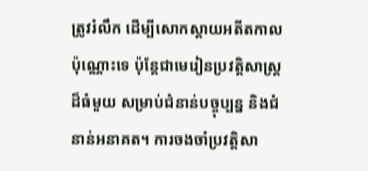ត្រូវរំលឹក ដើម្បីសោកស្តាយអតីតកាលប៉ុណ្ណោះទេ ប៉ុន្តែជាមេរៀនប្រវត្តិសាស្ត្រដ៏ធំមួយ សម្រាប់ជំនាន់បច្ចុប្បន្ន និងជំនាន់អនាគត។ ការចងចាំប្រវត្តិសា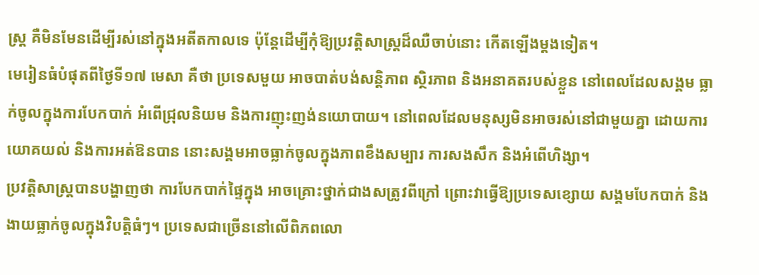ស្ត្រ គឺមិនមែនដើម្បីរស់នៅក្នុងអតីតកាលទេ ប៉ុន្តែដើម្បីកុំឱ្យប្រវត្តិសាស្ត្រដ៏ឈឺចាប់នោះ កើតឡើងម្ដងទៀត។
មេរៀនធំបំផុតពីថ្ងៃទី១៧ មេសា គឺថា ប្រទេសមួយ អាចបាត់បង់សន្តិភាព ស្ថិរភាព និងអនាគតរបស់ខ្លួន នៅពេលដែលសង្គម ធ្លាក់ចូលក្នុងការបែកបាក់ អំពើជ្រុលនិយម និងការញុះញង់នយោបាយ។ នៅពេលដែលមនុស្សមិនអាចរស់នៅជាមួយគ្នា ដោយការយោគយល់ និងការអត់ឱនបាន នោះសង្គមអាចធ្លាក់ចូលក្នុងភាពខឹងសម្បារ ការសងសឹក និងអំពើហិង្សា។
ប្រវត្តិសាស្ត្របានបង្ហាញថា ការបែកបាក់ផ្ទៃក្នុង អាចគ្រោះថ្នាក់ជាងសត្រូវពីក្រៅ ព្រោះវាធ្វើឱ្យប្រទេសខ្សោយ សង្គមបែកបាក់ និងងាយធ្លាក់ចូលក្នុងវិបត្តិធំៗ។ ប្រទេសជាច្រើននៅលើពិភពលោ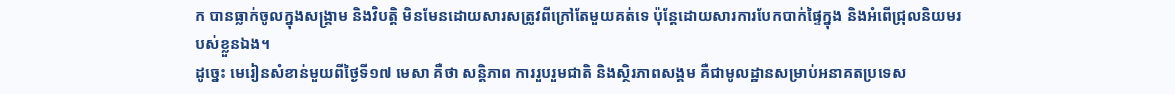ក បានធ្លាក់ចូលក្នុងសង្គ្រាម និងវិបត្តិ មិនមែនដោយសារសត្រូវពីក្រៅតែមួយគត់ទេ ប៉ុន្តែដោយសារការបែកបាក់ផ្ទៃក្នុង និងអំពើជ្រុលនិយមរបស់ខ្លួនឯង។
ដូច្នេះ មេរៀនសំខាន់មួយពីថ្ងៃទី១៧ មេសា គឺថា សន្តិភាព ការរួបរួមជាតិ និងស្ថិរភាពសង្គម គឺជាមូលដ្ឋានសម្រាប់អនាគតប្រទេស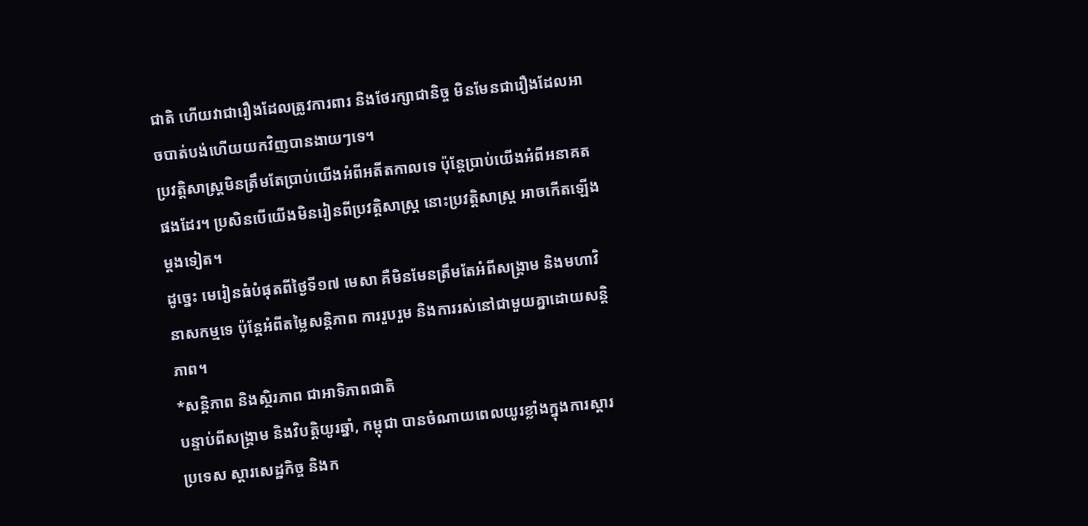ជាតិ ហើយវាជារឿងដែលត្រូវការពារ និងថែរក្សាជានិច្ច មិនមែនជារឿងដែលអាចបាត់បង់ហើយយកវិញបានងាយៗទេ។
ប្រវត្តិសាស្ត្រមិនត្រឹមតែប្រាប់យើងអំពីអតីតកាលទេ ប៉ុន្តែប្រាប់យើងអំពីអនាគតផងដែរ។ ប្រសិនបើយើងមិនរៀនពីប្រវត្តិសាស្ត្រ នោះប្រវត្តិសាស្ត្រ អាចកើតឡើងម្ដងទៀត។
ដូច្នេះ មេរៀនធំបំផុតពីថ្ងៃទី១៧ មេសា គឺមិនមែនត្រឹមតែអំពីសង្គ្រាម និងមហាវិនាសកម្មទេ ប៉ុន្តែអំពីតម្លៃសន្តិភាព ការរួបរួម និងការរស់នៅជាមួយគ្នាដោយសន្តិភាព។
*សន្តិភាព និងស្ថិរភាព ជាអាទិភាពជាតិ
បន្ទាប់ពីសង្គ្រាម និងវិបត្តិយូរឆ្នាំ, កម្ពុជា បានចំណាយពេលយូរខ្លាំងក្នុងការស្តារប្រទេស ស្តារសេដ្ឋកិច្ច និងក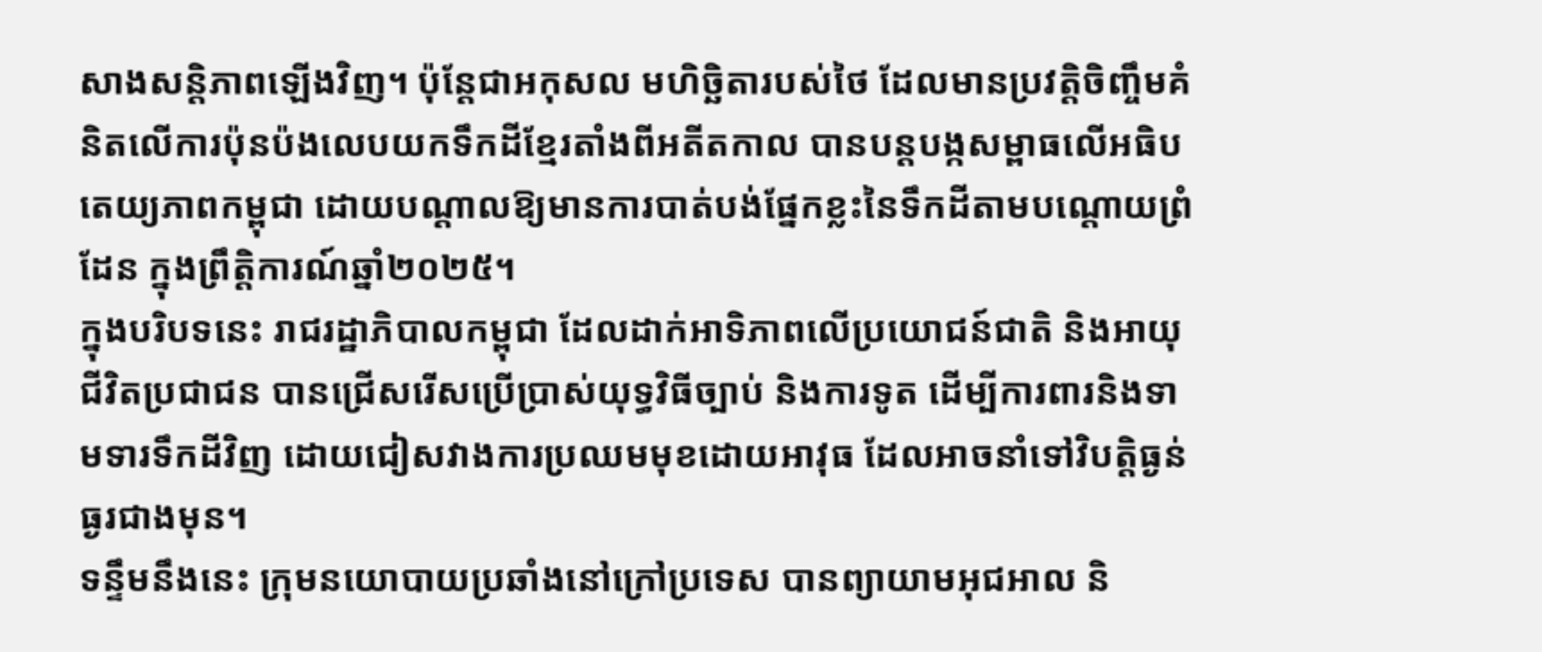សាងសន្តិភាពឡើងវិញ។ ប៉ុន្តែជាអកុសល មហិច្ឆិតារបស់ថៃ ដែលមានប្រវត្តិចិញ្ចឹមគំនិតលើការប៉ុនប៉ងលេបយកទឹកដីខ្មែរតាំងពីអតីតកាល បានបន្តបង្កសម្ពាធលើអធិបតេយ្យភាពកម្ពុជា ដោយបណ្ដាលឱ្យមានការបាត់បង់ផ្នែកខ្លះនៃទឹកដីតាមបណ្តោយព្រំដែន ក្នុងព្រឹត្តិការណ៍ឆ្នាំ២០២៥។
ក្នុងបរិបទនេះ រាជរដ្ឋាភិបាលកម្ពុជា ដែលដាក់អាទិភាពលើប្រយោជន៍ជាតិ និងអាយុជីវិតប្រជាជន បានជ្រើសរើសប្រើប្រាស់យុទ្ធវិធីច្បាប់ និងការទូត ដើម្បីការពារនិងទាមទារទឹកដីវិញ ដោយជៀសវាងការប្រឈមមុខដោយអាវុធ ដែលអាចនាំទៅវិបត្តិធ្ងន់ធ្ងរជាងមុន។
ទន្ទឹមនឹងនេះ ក្រុមនយោបាយប្រឆាំងនៅក្រៅប្រទេស បានព្យាយាមអុជអាល និ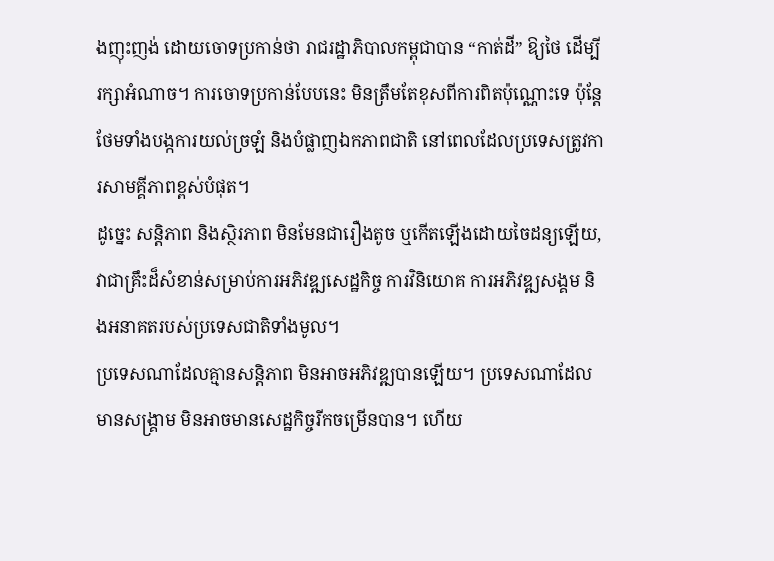ងញុះញង់ ដោយចោទប្រកាន់ថា រាជរដ្ឋាភិបាលកម្ពុជាបាន “កាត់ដី” ឱ្យថៃ ដើម្បីរក្សាអំណាច។ ការចោទប្រកាន់បែបនេះ មិនត្រឹមតែខុសពីការពិតប៉ុណ្ណោះទេ ប៉ុន្តែថែមទាំងបង្កការយល់ច្រឡំ និងបំផ្លាញឯកភាពជាតិ នៅពេលដែលប្រទេសត្រូវការសាមគ្គីភាពខ្ពស់បំផុត។
ដូច្នេះ សន្តិភាព និងស្ថិរភាព មិនមែនជារឿងតូច ឬកើតឡើងដោយចៃដន្យឡើយ, វាជាគ្រឹះដ៏សំខាន់សម្រាប់ការអភិវឌ្ឍសេដ្ឋកិច្ច ការវិនិយោគ ការអភិវឌ្ឍសង្គម និងអនាគតរបស់ប្រទេសជាតិទាំងមូល។
ប្រទេសណាដែលគ្មានសន្តិភាព មិនអាចអភិវឌ្ឍបានឡើយ។ ប្រទេសណាដែលមានសង្គ្រាម មិនអាចមានសេដ្ឋកិច្ចរីកចម្រើនបាន។ ហើយ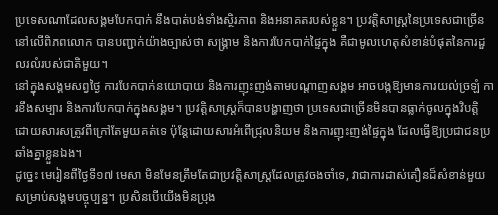ប្រទេសណាដែលសង្គមបែកបាក់ នឹងបាត់បង់ទាំងស្ថិរភាព និងអនាគតរបស់ខ្លួន។ ប្រវត្តិសាស្ត្រនៃប្រទេសជាច្រើននៅលើពិភពលោក បានបញ្ជាក់យ៉ាងច្បាស់ថា សង្គ្រាម និងការបែកបាក់ផ្ទៃក្នុង គឺជាមូលហេតុសំខាន់បំផុតនៃការដួលរលំរបស់ជាតិមួយ។
នៅក្នុងសង្គមសព្វថ្ងៃ ការបែកបាក់នយោបាយ និងការញុះញង់តាមបណ្តាញសង្គម អាចបង្កឱ្យមានការយល់ច្រឡំ ការខឹងសម្បារ និងការបែកបាក់ក្នុងសង្គម។ ប្រវត្តិសាស្ត្រក៏បានបង្ហាញថា ប្រទេសជាច្រើនមិនបានធ្លាក់ចូលក្នុងវិបត្តិ ដោយសារសត្រូវពីក្រៅតែមួយគត់ទេ ប៉ុន្តែដោយសារអំពើជ្រុលនិយម និងការញុះញង់ផ្ទៃក្នុង ដែលធ្វើឱ្យប្រជាជនប្រឆាំងគ្នាខ្លួនឯង។
ដូច្នេះ មេរៀនពីថ្ងៃទី១៧ មេសា មិនមែនត្រឹមតែជាប្រវត្តិសាស្ត្រដែលត្រូវចងចាំទេ, វាជាការដាស់តឿនដ៏សំខាន់មួយសម្រាប់សង្គមបច្ចុប្បន្ន។ ប្រសិនបើយើងមិនប្រុង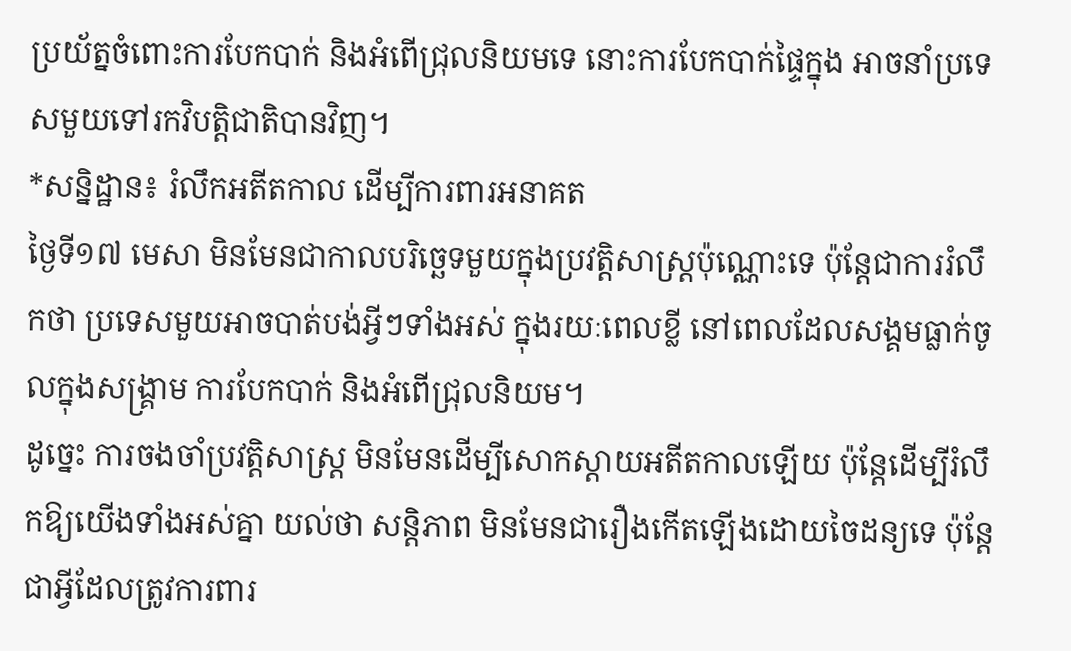ប្រយ័ត្នចំពោះការបែកបាក់ និងអំពើជ្រុលនិយមទេ នោះការបែកបាក់ផ្ទៃក្នុង អាចនាំប្រទេសមួយទៅរកវិបត្តិជាតិបានវិញ។
*សន្និដ្ឋាន៖ រំលឹកអតីតកាល ដើម្បីការពារអនាគត
ថ្ងៃទី១៧ មេសា មិនមែនជាកាលបរិច្ឆេទមួយក្នុងប្រវត្តិសាស្ត្រប៉ុណ្ណោះទេ ប៉ុន្តែជាការរំលឹកថា ប្រទេសមួយអាចបាត់បង់អ្វីៗទាំងអស់ ក្នុងរយៈពេលខ្លី នៅពេលដែលសង្គមធ្លាក់ចូលក្នុងសង្គ្រាម ការបែកបាក់ និងអំពើជ្រុលនិយម។
ដូច្នេះ ការចងចាំប្រវត្តិសាស្ត្រ មិនមែនដើម្បីសោកស្តាយអតីតកាលឡើយ ប៉ុន្តែដើម្បីរំលឹកឱ្យយើងទាំងអស់គ្នា យល់ថា សន្តិភាព មិនមែនជារឿងកើតឡើងដោយចៃដន្យទេ ប៉ុន្តែជាអ្វីដែលត្រូវការពារ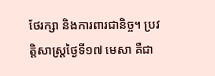ថែរក្សា និងការពារជានិច្ច។ ប្រវត្តិសាស្ត្រថ្ងៃទី១៧ មេសា គឺជា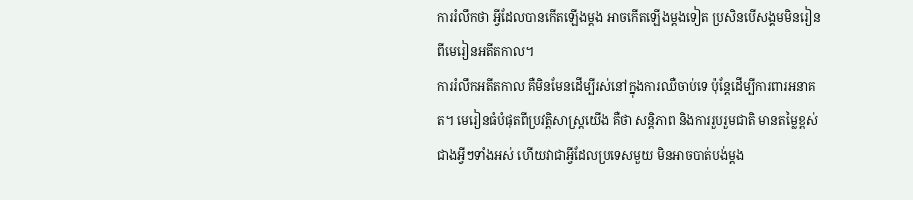ការរំលឹកថា អ្វីដែលបានកើតឡើងម្ដង អាចកើតឡើងម្ដងទៀត ប្រសិនបើសង្គមមិនរៀនពីមេរៀនអតីតកាល។
ការរំលឹកអតីតកាល គឺមិនមែនដើម្បីរស់នៅក្នុងការឈឺចាប់ទេ ប៉ុន្តែដើម្បីការពារអនាគត។ មេរៀនធំបំផុតពីប្រវត្តិសាស្ត្រយើង គឺថា សន្តិភាព និងការរួបរួមជាតិ មានតម្លៃខ្ពស់ជាងអ្វីៗទាំងអស់ ហើយវាជាអ្វីដែលប្រទេសមួយ មិនអាចបាត់បង់ម្ដង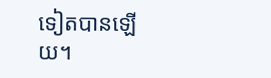ទៀតបានឡើយ។